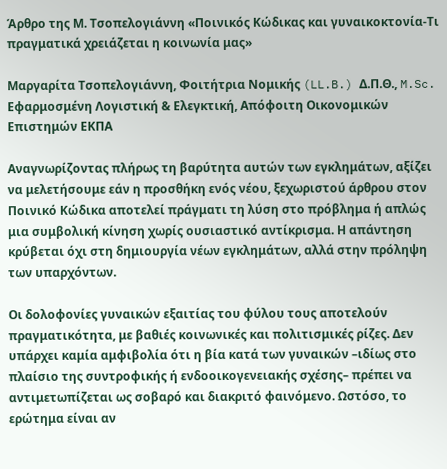Άρθρο της Μ. Τσοπελογιάννη «Ποινικός Κώδικας και γυναικοκτονία-Τι πραγματικά χρειάζεται η κοινωνία μας»

Μαργαρίτα Τσοπελογιάννη, Φοιτήτρια Νομικής (LL.B.) Δ.Π.Θ., M.Sc. Εφαρμοσμένη Λογιστική & Ελεγκτική, Απόφοιτη Οικονομικών Επιστημών ΕΚΠΑ

Αναγνωρίζοντας πλήρως τη βαρύτητα αυτών των εγκλημάτων, αξίζει να μελετήσουμε εάν η προσθήκη ενός νέου, ξεχωριστού άρθρου στον Ποινικό Κώδικα αποτελεί πράγματι τη λύση στο πρόβλημα ή απλώς μια συμβολική κίνηση χωρίς ουσιαστικό αντίκρισμα. Η απάντηση κρύβεται όχι στη δημιουργία νέων εγκλημάτων, αλλά στην πρόληψη των υπαρχόντων.

Οι δολοφονίες γυναικών εξαιτίας του φύλου τους αποτελούν πραγματικότητα, με βαθιές κοινωνικές και πολιτισμικές ρίζες. Δεν υπάρχει καμία αμφιβολία ότι η βία κατά των γυναικών –ιδίως στο πλαίσιο της συντροφικής ή ενδοοικογενειακής σχέσης– πρέπει να αντιμετωπίζεται ως σοβαρό και διακριτό φαινόμενο. Ωστόσο, το ερώτημα είναι αν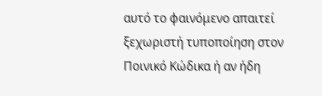αυτό το φαινόμενο απαιτεί ξεχωριστή τυποποίηση στον Ποινικό Κώδικα ή αν ήδη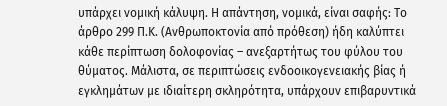υπάρχει νομική κάλυψη. Η απάντηση, νομικά, είναι σαφής: Το άρθρο 299 Π.Κ. (Ανθρωποκτονία από πρόθεση) ήδη καλύπτει κάθε περίπτωση δολοφονίας – ανεξαρτήτως του φύλου του θύματος. Μάλιστα, σε περιπτώσεις ενδοοικογενειακής βίας ή εγκλημάτων με ιδιαίτερη σκληρότητα, υπάρχουν επιβαρυντικά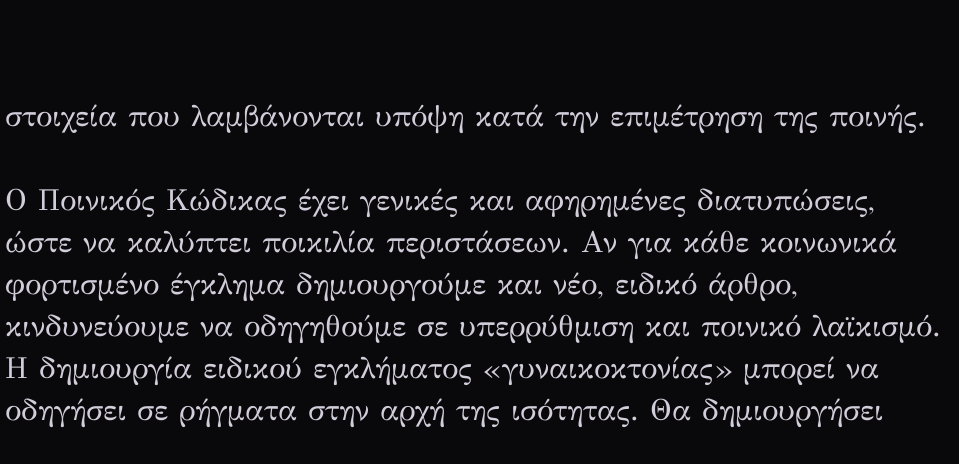στοιχεία που λαμβάνονται υπόψη κατά την επιμέτρηση της ποινής.

Ο Ποινικός Κώδικας έχει γενικές και αφηρημένες διατυπώσεις, ώστε να καλύπτει ποικιλία περιστάσεων. Αν για κάθε κοινωνικά φορτισμένο έγκλημα δημιουργούμε και νέο, ειδικό άρθρο, κινδυνεύουμε να οδηγηθούμε σε υπερρύθμιση και ποινικό λαϊκισμό. Η δημιουργία ειδικού εγκλήματος «γυναικοκτονίας» μπορεί να οδηγήσει σε ρήγματα στην αρχή της ισότητας. Θα δημιουργήσει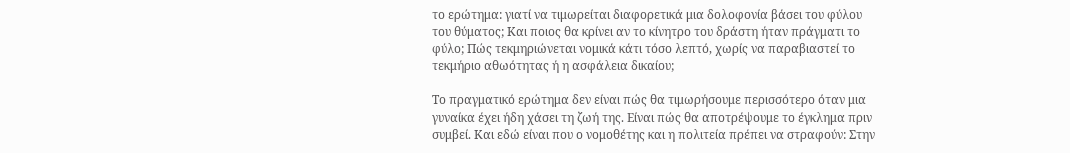το ερώτημα: γιατί να τιμωρείται διαφορετικά μια δολοφονία βάσει του φύλου του θύματος; Και ποιος θα κρίνει αν το κίνητρο του δράστη ήταν πράγματι το φύλο; Πώς τεκμηριώνεται νομικά κάτι τόσο λεπτό, χωρίς να παραβιαστεί το τεκμήριο αθωότητας ή η ασφάλεια δικαίου;

Το πραγματικό ερώτημα δεν είναι πώς θα τιμωρήσουμε περισσότερο όταν μια γυναίκα έχει ήδη χάσει τη ζωή της. Είναι πώς θα αποτρέψουμε το έγκλημα πριν συμβεί. Και εδώ είναι που ο νομοθέτης και η πολιτεία πρέπει να στραφούν: Στην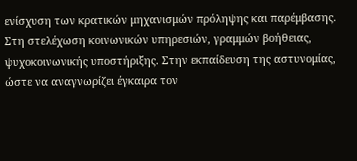ενίσχυση των κρατικών μηχανισμών πρόληψης και παρέμβασης. Στη στελέχωση κοινωνικών υπηρεσιών, γραμμών βοήθειας, ψυχοκοινωνικής υποστήριξης. Στην εκπαίδευση της αστυνομίας, ώστε να αναγνωρίζει έγκαιρα τον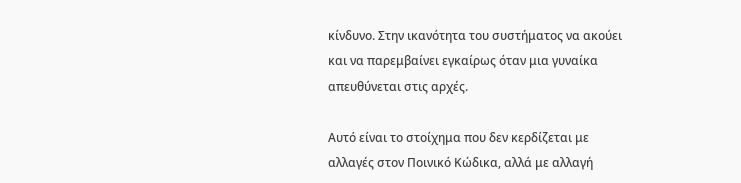κίνδυνο. Στην ικανότητα του συστήματος να ακούει και να παρεμβαίνει εγκαίρως όταν μια γυναίκα απευθύνεται στις αρχές.

Αυτό είναι το στοίχημα που δεν κερδίζεται με αλλαγές στον Ποινικό Κώδικα, αλλά με αλλαγή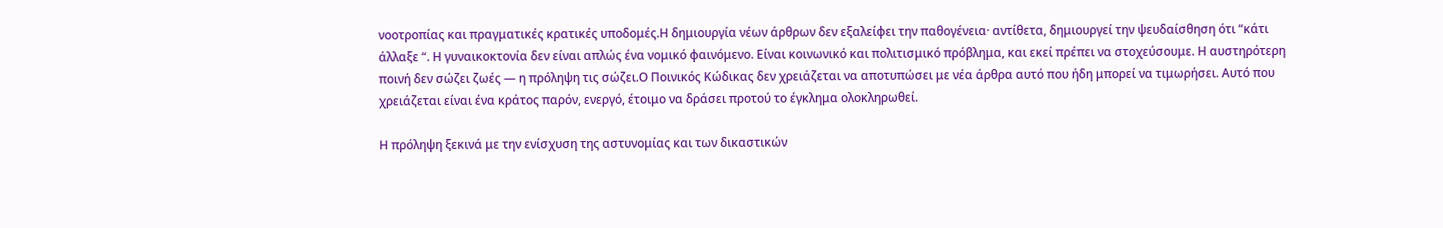νοοτροπίας και πραγματικές κρατικές υποδομές.Η δημιουργία νέων άρθρων δεν εξαλείφει την παθογένεια· αντίθετα, δημιουργεί την ψευδαίσθηση ότι “κάτι άλλαξε “. Η γυναικοκτονία δεν είναι απλώς ένα νομικό φαινόμενο. Είναι κοινωνικό και πολιτισμικό πρόβλημα, και εκεί πρέπει να στοχεύσουμε. Η αυστηρότερη ποινή δεν σώζει ζωές — η πρόληψη τις σώζει.Ο Ποινικός Κώδικας δεν χρειάζεται να αποτυπώσει με νέα άρθρα αυτό που ήδη μπορεί να τιμωρήσει. Αυτό που χρειάζεται είναι ένα κράτος παρόν, ενεργό, έτοιμο να δράσει προτού το έγκλημα ολοκληρωθεί.

Η πρόληψη ξεκινά με την ενίσχυση της αστυνομίας και των δικαστικών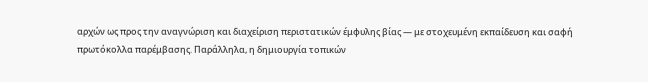αρχών ως προς την αναγνώριση και διαχείριση περιστατικών έμφυλης βίας — με στοχευμένη εκπαίδευση και σαφή πρωτόκολλα παρέμβασης. Παράλληλα, η δημιουργία τοπικών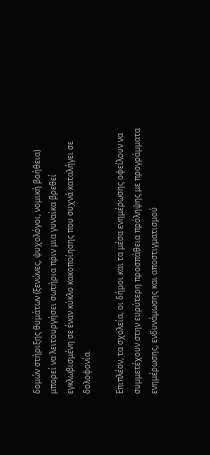δομών στήριξης θυμάτων (ξενώνες, ψυχολόγοι, νομική βοήθεια) μπορεί να λειτουργήσει σωτήρια πριν μια γυναίκα βρεθεί εγκλωβισμένη σε έναν κύκλο κακοποίησης που συχνά καταλήγει σε δολοφονία.

Επιπλέον, τα σχολεία, οι δήμοι και τα μέσα ενημέρωσης οφείλουν να συμμετέχουν στην ευρύτερη προσπάθεια πρόληψης με προγράμματα ενημέρωσης, ενδυνάμωσης και αποστιγματισμού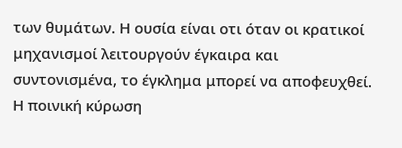των θυμάτων. Η ουσία είναι οτι όταν οι κρατικοί μηχανισμοί λειτουργούν έγκαιρα και συντονισμένα, το έγκλημα μπορεί να αποφευχθεί. Η ποινική κύρωση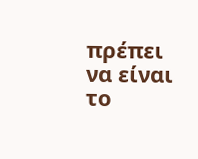πρέπει να είναι το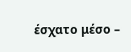έσχατο μέσο –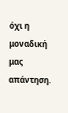όχι η μοναδική μας απάντηση.